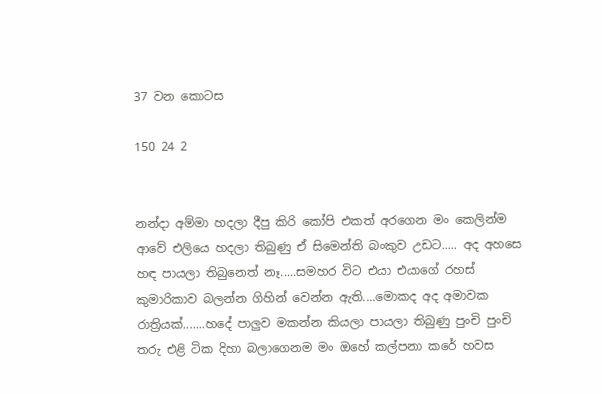37 වන කොටස

150 24 2


නන්දා අම්මා හදලා දීපු කිරි කෝපි එකත් අරගෙන මං කෙලින්ම ආවේ එලියෙ හදලා තිබුණු ඒ සිමෙන්ති බංකුව උඩට..... අද අහසෙ හඳ පායලා තිබුනෙත් නෑ.....සමහර විට එයා එයාගේ රහස් කුමාරිකාව බලන්න ගිහින් වෙන්න ඇති....මොකද අද අමාවක රාත්‍රියක්.......හදේ පාලුව මකන්න කියලා පායලා තිබුණු පුංචි පුංචි තරු එළි ටික දිහා බලාගෙනම මං ඔහේ කල්පනා කරේ හවස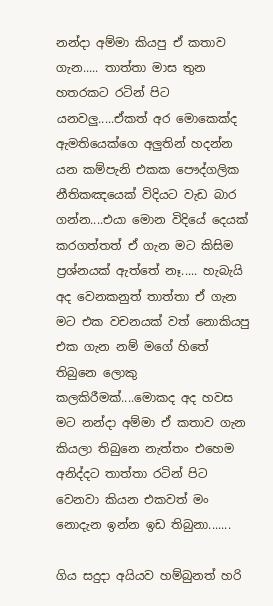නන්දා අම්මා කියපු ඒ කතාව ගැන..... තාත්තා මාස තුන හතරකට රටින් පිට යනවලු.....ඒකත් අර මොකෙක්ද ඇමතියෙක්ගෙ අලුතින් හදන්න යන කම්පැනි එකක පෞද්ගලික නීතිකඤයෙක් විදියට වැඩ බාර ගන්න....එයා මොන විදියේ දෙයක් කරගත්තත් ඒ ගැන මට කිසිම ප්‍රශ්නයක් ඇත්තේ නෑ..... හැබැයි අද වෙනකනුත් තාත්තා ඒ ගැන මට එක වචනයක් වත් නොකියපු එක ගැන නම් මගේ හිතේ තිබුනෙ ලොකු කලකිරීමක්....මොකද අද හවස මට නන්දා අම්මා ඒ කතාව ගැන කියලා තිබුනෙ නැත්තං එහෙම අනිද්දට තාත්තා රටින් පිට වෙනවා කියන එකවත් මං නොදැන ඉන්න ඉඩ තිබුනා.......

ගිය සදුදා අයියව හම්බුනත් හරි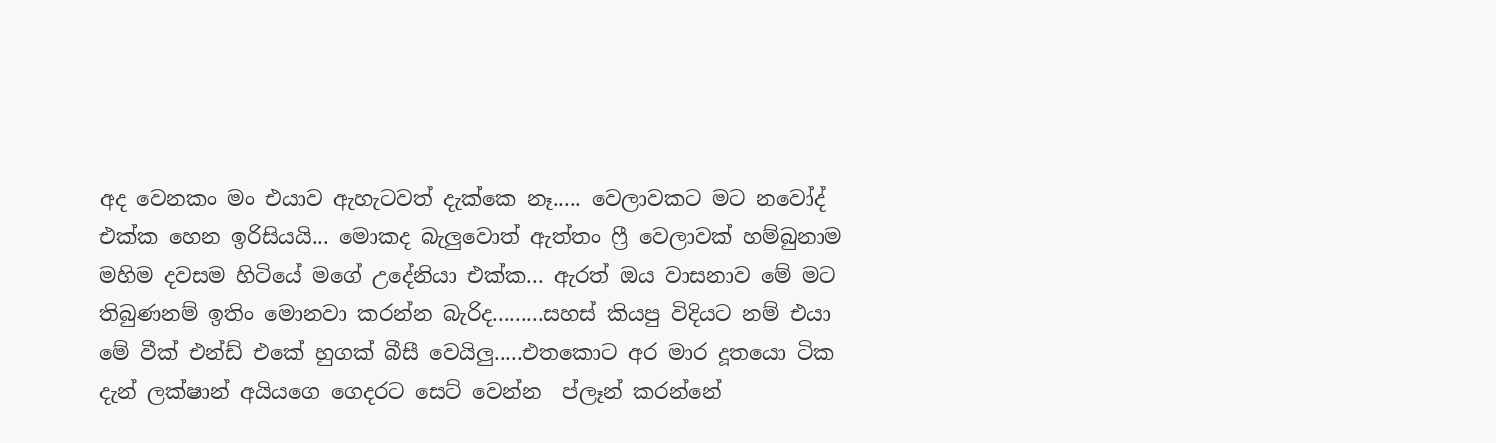අද වෙනකං මං එයාව ඇහැටවත් දැක්කෙ නෑ..... වෙලාවකට මට නවෝද් එක්ක හෙන ඉරිසියයි... මොකද බැලුවොත් ඇත්තං ෆ්‍රී වෙලාවක් හම්බුනාම මහිම දවසම හිටියේ මගේ උදේනියා එක්ක... ඇරත් ඔය වාසනාව මේ මට තිබුණනම් ඉතිං මොනවා කරන්න බැරිද.........සහස් කියපු විදියට නම් එයා මේ වීක් එන්ඩ් එකේ හුගක් බීසී වෙයිලු.....එතකොට අර මාර දූතයො ටික දැන් ලක්ෂාන් අයියගෙ ගෙදරට සෙට් වෙන්න  ප්ලෑන් කරන්නේ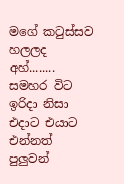මගේ කටුස්සව හලලද අහ්........ සමහර විට ඉරිදා නිසා එදාට එයාට එන්නත් පුලුවන්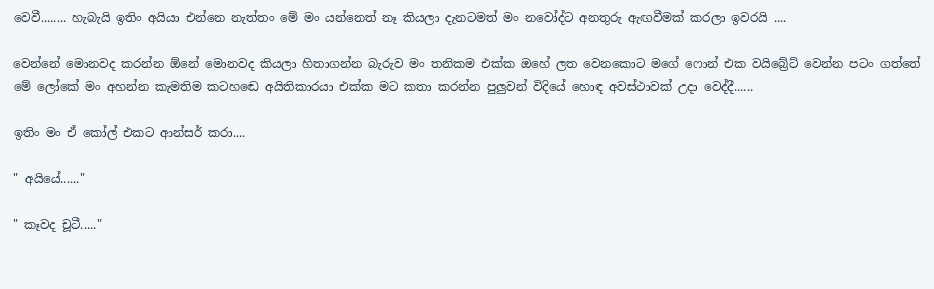වෙවී........ හැබැයි ඉතිං අයියා එන්නෙ නැත්තං මේ මං යන්නෙත් නෑ කියලා දැනටමත් මං නවෝද්ට අනතුරු ඇඟවීමක් කරලා ඉවරයි ....

වෙන්නේ මොනවද කරන්න ඕනේ මොනවද කියලා හිතාගන්න බැරුව මං තනිකම එක්ක ඔහේ ලත වෙනකොට මගේ ෆොන් එක වයිබ්‍රේට් වෙන්න පටං ගත්තේ මේ ලෝකේ මං අහන්න කැමතිම කටහඬෙ අයිතිකාරයා එක්ක මට කතා කරන්න පුලුවන් විදියේ හොඳ අවස්ථාවක් උදා වෙද්දී......

ඉතිං මං ඒ කෝල් එකට ආන්සර් කරා....

" අයියේ......"

" කෑවද චූටී....."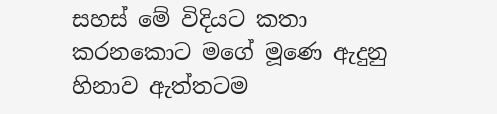සහස් මේ විදියට කතා කරනකොට මගේ මූණෙ ඇදුනු හිනාව ඇත්තටම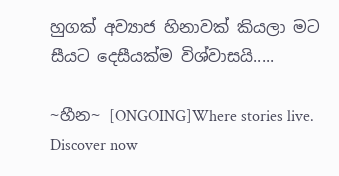හුගක් අව්‍යාජ හිනාවක් කියලා මට සීයට දෙසීයක්ම විශ්වාසයි.....

~හීන~ [ONGOING]Where stories live. Discover now